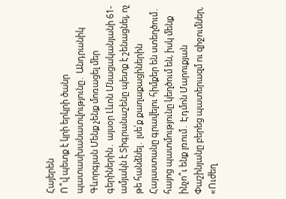Հայերեն
Ո՞վ պետք է կրի երկրի ծանր պատասխանատվությունը․ Անդրանիկ Գևորգյան Մենք չենք մոռացել մեր գերիներին․ այսօր Լևոն Մնացականյանի 61-ամյակն է Տիգրանաշենը պետք է շենացնել, ոչ թե հանձնել․ լսե՛ք քաղաքացիներին Հայաստանը գրավելու հիմքեր են ստեղծում․ հայոց պատմությունը կեղծում են, իսկ մենք ինչո՞ւ ենք լռում․ Էդմոն Մարուքյան Փաշինյանը բերեց պատերազմ ու զիջումներ, «Ուժեղ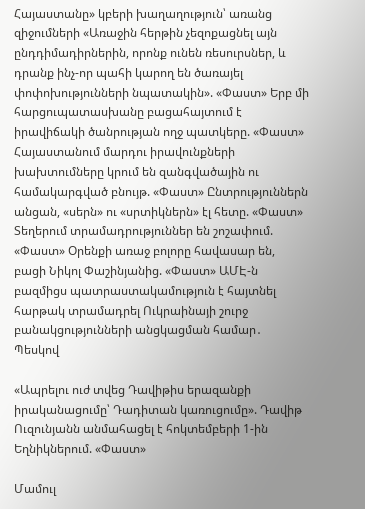Հայաստանը» կբերի խաղաղություն՝ առանց զիջումների «Առաջին հերթին չեզոքացնել այն ընդդիմադիրներին, որոնք ունեն ռեսուրսներ, և դրանք ինչ-որ պահի կարող են ծառայել փոփոխությունների նպատակին». «Փաստ» Երբ մի հարցուպատասխանը բացահայտում է իրավիճակի ծանրության ողջ պատկերը. «Փաստ» Հայաստանում մարդու իրավունքների խախտումները կրում են զանգվածային ու համակարգված բնույթ. «Փաստ» Ընտրություններն անցան, «սերն» ու «սրտիկներն» էլ հետը. «Փաստ» Տեղերում տրամադրություններ են շոշափում. «Փաստ» Oրենքի առաջ բոլորը հավասար են, բացի Նիկոլ Փաշինյանից. «Փաստ» ԱՄԷ-ն բազմիցս պատրաստակամություն է հայտնել հարթակ տրամադրել Ուկրաինայի շուրջ բանակցությունների անցկացման համար․ Պեսկով

«Ապրելու ուժ տվեց Դավիթիս երազանքի իրականացումը՝ Դադիտան կառուցումը». Դավիթ Ուզունյանն անմահացել է հոկտեմբերի 1-ին Եղնիկներում. «Փաստ»

Մամուլ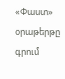«Փաստ» օրաթերթը գրում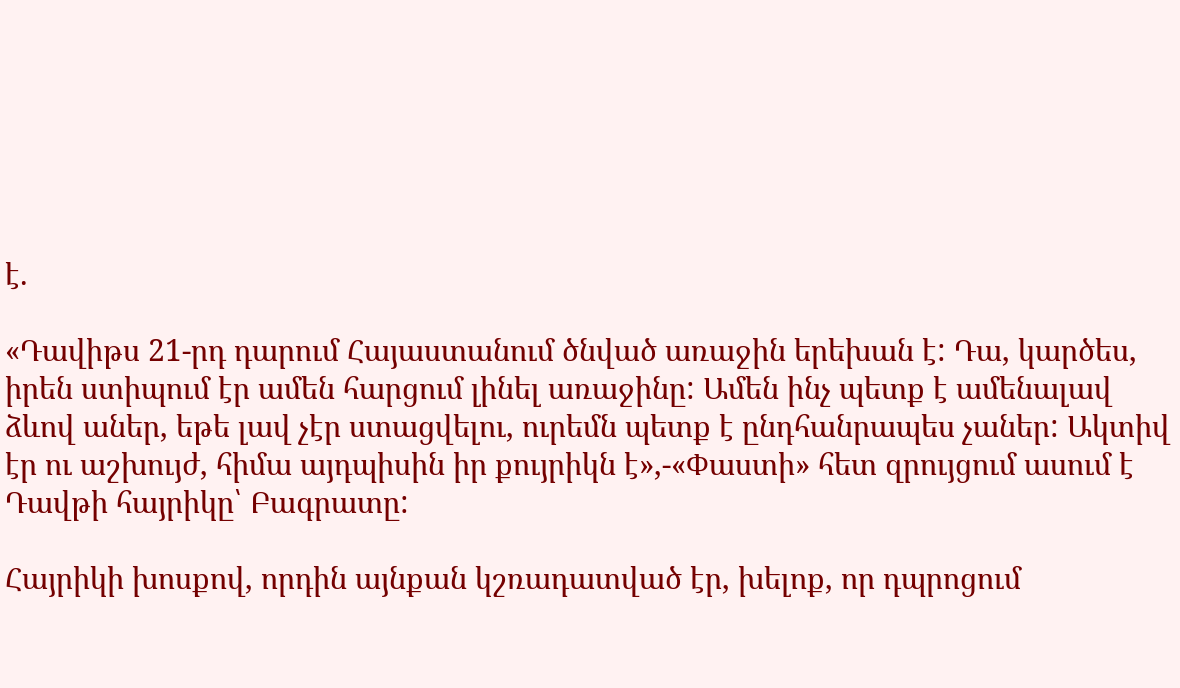է.

«Դավիթս 21-րդ դարում Հայաստանում ծնված առաջին երեխան է: Դա, կարծես, իրեն ստիպում էր ամեն հարցում լինել առաջինը: Ամեն ինչ պետք է ամենալավ ձևով աներ, եթե լավ չէր ստացվելու, ուրեմն պետք է ընդհանրապես չաներ: Ակտիվ էր ու աշխույժ, հիմա այդպիսին իր քույրիկն է»,-«Փաստի» հետ զրույցում ասում է Դավթի հայրիկը՝ Բագրատը:

Հայրիկի խոսքով, որդին այնքան կշռադատված էր, խելոք, որ դպրոցում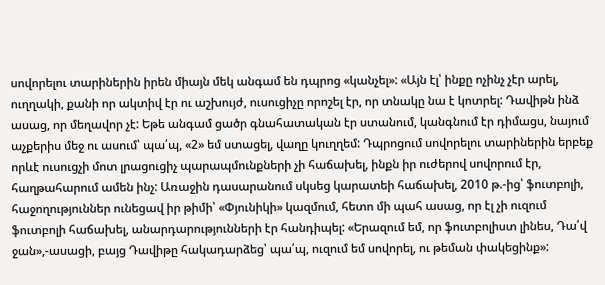սովորելու տարիներին իրեն միայն մեկ անգամ են դպրոց «կանչել»: «Այն էլ՝ ինքը ոչինչ չէր արել, ուղղակի, քանի որ ակտիվ էր ու աշխույժ, ուսուցիչը որոշել էր, որ տնակը նա է կոտրել: Դավիթն ինձ ասաց, որ մեղավոր չէ: Եթե անգամ ցածր գնահատական էր ստանում, կանգնում էր դիմացս, նայում աչքերիս մեջ ու ասում՝ պա՛պ, «2» եմ ստացել, վաղը կուղղեմ: Դպրոցում սովորելու տարիներին երբեք որևէ ուսուցչի մոտ լրացուցիչ պարապմունքների չի հաճախել, ինքն իր ուժերով սովորում էր, հաղթահարում ամեն ինչ: Առաջին դասարանում սկսեց կարատեի հաճախել, 2010 թ.-ից՝ ֆուտբոլի, հաջողություններ ունեցավ իր թիմի՝ «Փյունիկի» կազմում, հետո մի պահ ասաց, որ էլ չի ուզում ֆուտբոլի հաճախել, անարդարությունների էր հանդիպել: «Երազում եմ, որ ֆուտբոլիստ լինես, Դա՛վ ջան»,-ասացի, բայց Դավիթը հակադարձեց՝ պա՛պ, ուզում եմ սովորել, ու թեման փակեցինք»: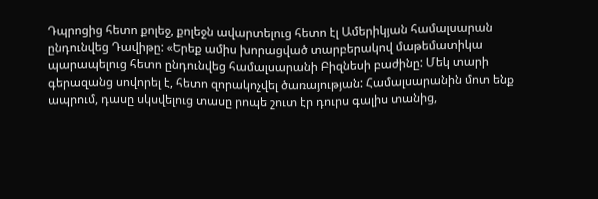Դպրոցից հետո քոլեջ, քոլեջն ավարտելուց հետո էլ Ամերիկյան համալսարան ընդունվեց Դավիթը: «Երեք ամիս խորացված տարբերակով մաթեմատիկա պարապելուց հետո ընդունվեց համալսարանի Բիզնեսի բաժինը: Մեկ տարի գերազանց սովորել է, հետո զորակոչվել ծառայության: Համալսարանին մոտ ենք ապրում, դասը սկսվելուց տասը րոպե շուտ էր դուրս գալիս տանից,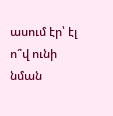ասում էր՝ էլ ո՞վ ունի նման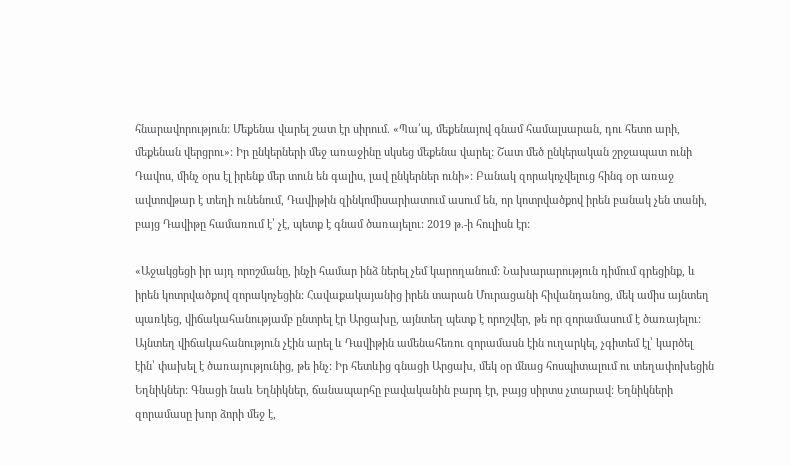հնարավորություն: Մեքենա վարել շատ էր սիրում. «Պա՛պ, մեքենայով գնամ համալսարան, դու հետո արի, մեքենան վերցրու»: Իր ընկերների մեջ առաջինը սկսեց մեքենա վարել: Շատ մեծ ընկերական շրջապատ ունի Դավոս, մինչ օրս էլ իրենք մեր տուն են գալիս, լավ ընկերներ ունի»: Բանակ զորակոչվելուց հինգ օր առաջ ավտովթար է տեղի ունենում, Դավիթին զինկոմիսարիատում ասում են, որ կոտրվածքով իրեն բանակ չեն տանի, բայց Դավիթը համառում է՝ չէ, պետք է գնամ ծառայելու: 2019 թ.-ի հուլիսն էր:

«Աջակցեցի իր այդ որոշմանը, ինչի համար ինձ ներել չեմ կարողանում: Նախարարություն դիմում գրեցինք, և իրեն կոտրվածքով զորակոչեցին: Հավաքակայանից իրեն տարան Մուրացանի հիվանդանոց, մեկ ամիս այնտեղ պառկեց, վիճակահանությամբ ընտրել էր Արցախը, այնտեղ պետք է որոշվեր, թե որ զորամասում է ծառայելու: Այնտեղ վիճակահանություն չէին արել և Դավիթին ամենահեռու զորամասն էին ուղարկել, չգիտեմ էլ՝ կարծել էին՝ փախել է ծառայությունից, թե ինչ: Իր հետևից գնացի Արցախ, մեկ օր մնաց հոսպիտալում ու տեղափոխեցին Եղնիկներ: Գնացի նաև Եղնիկներ, ճանապարհը բավականին բարդ էր, բայց սիրտս չտարավ: Եղնիկների զորամասը խոր ձորի մեջ է,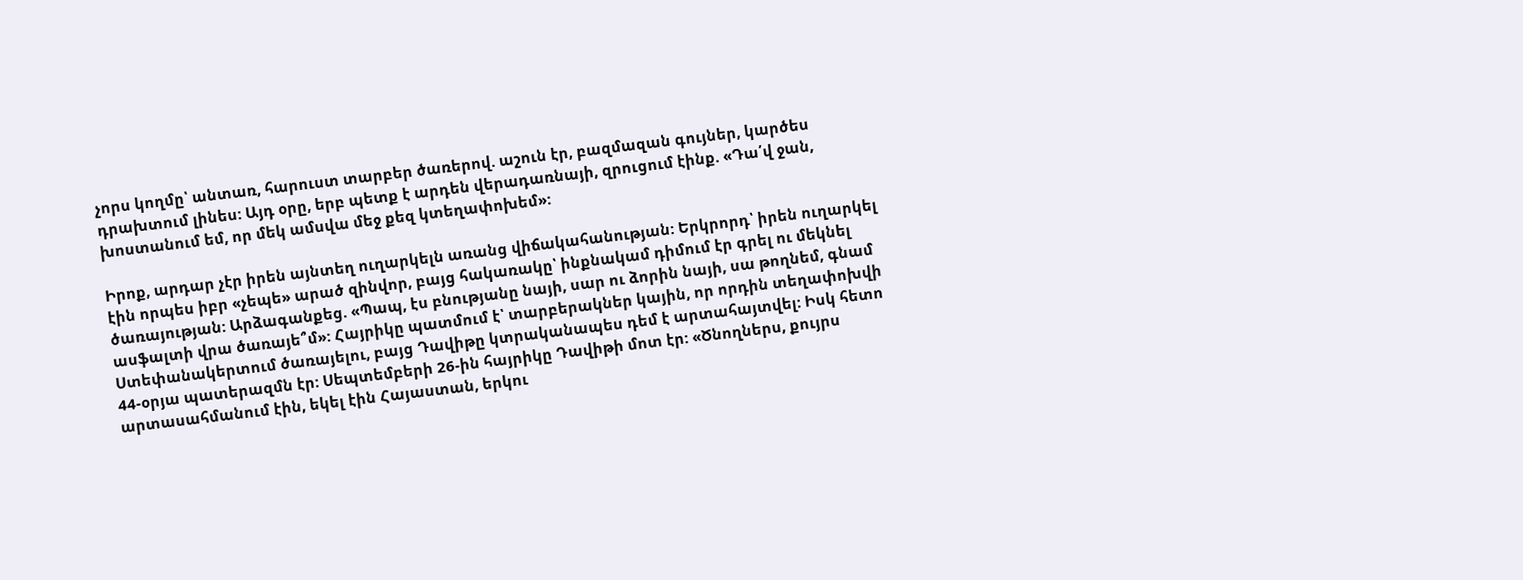չորս կողմը՝ անտառ, հարուստ տարբեր ծառերով. աշուն էր, բազմազան գույներ, կարծես դրախտում լինես: Այդ օրը, երբ պետք է արդեն վերադառնայի, զրուցում էինք. «Դա՛վ ջան, խոստանում եմ, որ մեկ ամսվա մեջ քեզ կտեղափոխեմ»:

Իրոք, արդար չէր իրեն այնտեղ ուղարկելն առանց վիճակահանության: Երկրորդ՝ իրեն ուղարկել էին որպես իբր «չեպե» արած զինվոր, բայց հակառակը՝ ինքնակամ դիմում էր գրել ու մեկնել ծառայության: Արձագանքեց. «Պապ, էս բնությանը նայի, սար ու ձորին նայի, սա թողնեմ, գնամ ասֆալտի վրա ծառայե՞մ»: Հայրիկը պատմում է՝ տարբերակներ կային, որ որդին տեղափոխվի Ստեփանակերտում ծառայելու, բայց Դավիթը կտրականապես դեմ է արտահայտվել: Իսկ հետո 44-օրյա պատերազմն էր: Սեպտեմբերի 26-ին հայրիկը Դավիթի մոտ էր: «Ծնողներս, քույրս արտասահմանում էին, եկել էին Հայաստան, երկու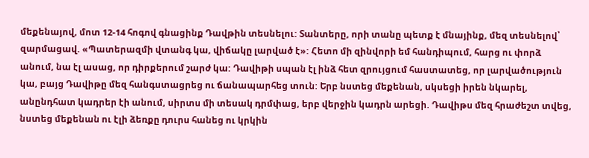մեքենայով, մոտ 12-14 հոգով գնացինք Դավթին տեսնելու: Տանտերը, որի տանը պետք է մնայինք, մեզ տեսնելով՝ զարմացավ. «Պատերազմի վտանգ կա, վիճակը լարված է»: Հետո մի զինվորի եմ հանդիպում, հարց ու փորձ անում, նա էլ ասաց, որ դիրքերում շարժ կա: Դավիթի սպան էլ ինձ հետ զրույցում հաստատեց, որ լարվածություն կա, բայց Դավիթը մեզ հանգստացրեց ու ճանապարհեց տուն: Երբ նստեց մեքենան, սկսեցի իրեն նկարել, անընդհատ կադրեր էի անում, սիրտս մի տեսակ դրմփաց, երբ վերջին կադրն արեցի. Դավիթս մեզ հրաժեշտ տվեց, նստեց մեքենան ու էլի ձեռքը դուրս հանեց ու կրկին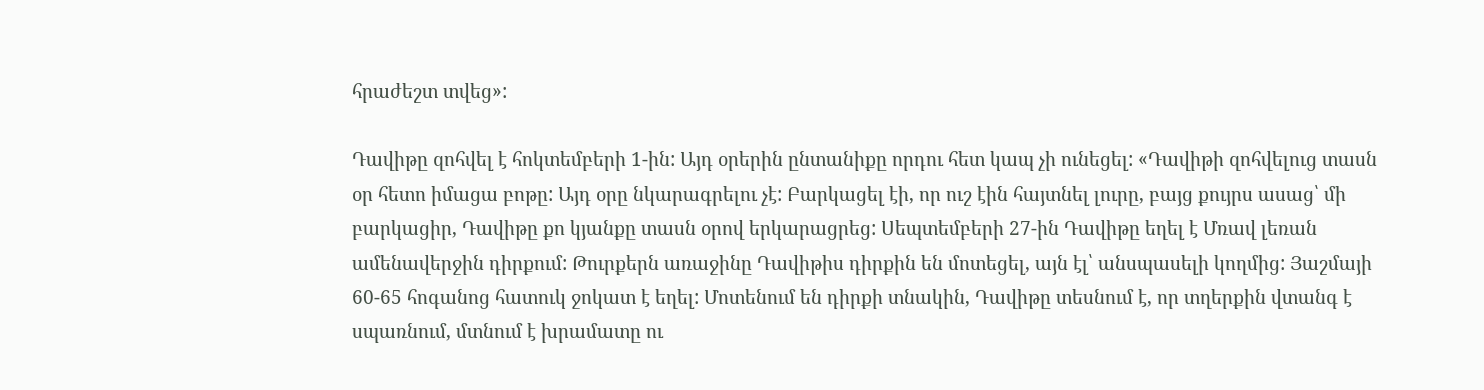հրաժեշտ տվեց»:

Դավիթը զոհվել է հոկտեմբերի 1-ին: Այդ օրերին ընտանիքը որդու հետ կապ չի ունեցել: «Դավիթի զոհվելուց տասն օր հետո իմացա բոթը: Այդ օրը նկարագրելու չէ: Բարկացել էի, որ ուշ էին հայտնել լուրը, բայց քույրս ասաց՝ մի բարկացիր, Դավիթը քո կյանքը տասն օրով երկարացրեց: Սեպտեմբերի 27-ին Դավիթը եղել է Մռավ լեռան ամենավերջին դիրքում: Թուրքերն առաջինը Դավիթիս դիրքին են մոտեցել, այն էլ՝ անսպասելի կողմից: Յաշմայի 60-65 հոգանոց հատուկ ջոկատ է եղել: Մոտենում են դիրքի տնակին, Դավիթը տեսնում է, որ տղերքին վտանգ է սպառնում, մտնում է խրամատը ու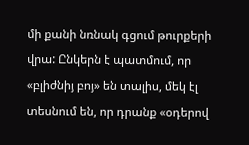մի քանի նռնակ գցում թուրքերի վրա: Ընկերն է պատմում, որ «բլիժնիյ բոյ» են տալիս, մեկ էլ տեսնում են, որ դրանք «օդերով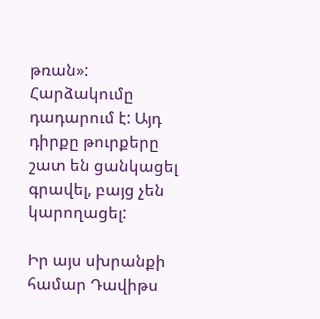թռան»: Հարձակումը դադարում է: Այդ դիրքը թուրքերը շատ են ցանկացել գրավել, բայց չեն կարողացել:

Իր այս սխրանքի համար Դավիթս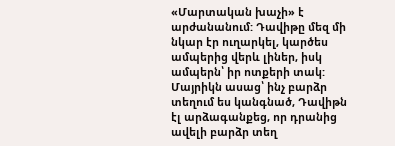«Մարտական խաչի» է արժանանում: Դավիթը մեզ մի նկար էր ուղարկել, կարծես ամպերից վերև լիներ, իսկ ամպերն՝ իր ոտքերի տակ: Մայրիկն ասաց՝ ինչ բարձր տեղում ես կանգնած, Դավիթն էլ արձագանքեց, որ դրանից ավելի բարձր տեղ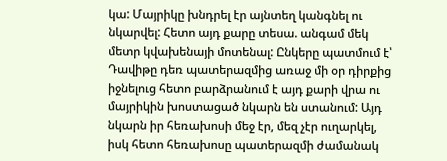կա: Մայրիկը խնդրել էր այնտեղ կանգնել ու նկարվել: Հետո այդ քարը տեսա. անգամ մեկ մետր կվախենայի մոտենալ: Ընկերը պատմում է՝ Դավիթը դեռ պատերազմից առաջ մի օր դիրքից իջնելուց հետո բարձրանում է այդ քարի վրա ու մայրիկին խոստացած նկարն են ստանում: Այդ նկարն իր հեռախոսի մեջ էր, մեզ չէր ուղարկել, իսկ հետո հեռախոսը պատերազմի ժամանակ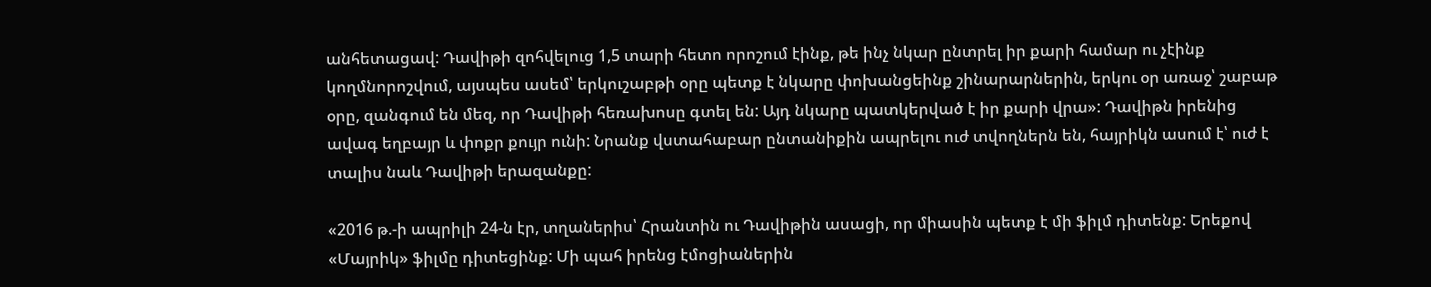անհետացավ: Դավիթի զոհվելուց 1,5 տարի հետո որոշում էինք, թե ինչ նկար ընտրել իր քարի համար ու չէինք կողմնորոշվում, այսպես ասեմ՝ երկուշաբթի օրը պետք է նկարը փոխանցեինք շինարարներին, երկու օր առաջ՝ շաբաթ օրը, զանգում են մեզ, որ Դավիթի հեռախոսը գտել են: Այդ նկարը պատկերված է իր քարի վրա»: Դավիթն իրենից ավագ եղբայր և փոքր քույր ունի: Նրանք վստահաբար ընտանիքին ապրելու ուժ տվողներն են, հայրիկն ասում է՝ ուժ է տալիս նաև Դավիթի երազանքը:

«2016 թ.-ի ապրիլի 24-ն էր, տղաներիս՝ Հրանտին ու Դավիթին ասացի, որ միասին պետք է մի ֆիլմ դիտենք: Երեքով «Մայրիկ» ֆիլմը դիտեցինք: Մի պահ իրենց էմոցիաներին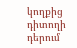կողքից դիտողի դերում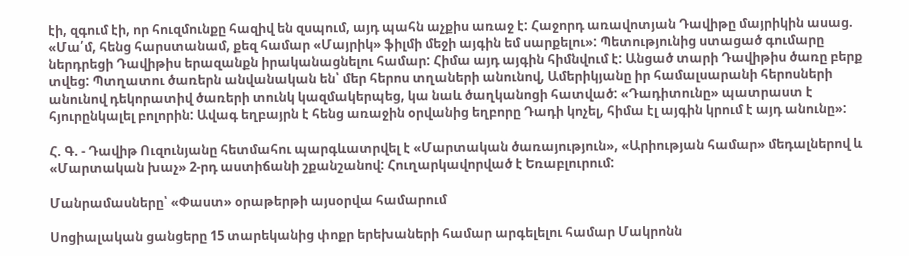էի, զգում էի, որ հուզմունքը հազիվ են զսպում, այդ պահն աչքիս առաջ է: Հաջորդ առավոտյան Դավիթը մայրիկին ասաց. «Մա՛մ, հենց հարստանամ, քեզ համար «Մայրիկ» ֆիլմի մեջի այգին եմ սարքելու»: Պետությունից ստացած գումարը ներդրեցի Դավիթիս երազանքն իրականացնելու համար: Հիմա այդ այգին հիմնվում է: Անցած տարի Դավիթիս ծառը բերք տվեց: Պտղատու ծառերն անվանական են՝ մեր հերոս տղաների անունով, Ամերիկյանը իր համալսարանի հերոսների անունով դեկորատիվ ծառերի տունկ կազմակերպեց, կա նաև ծաղկանոցի հատված: «Դադիտունը» պատրաստ է հյուրընկալել բոլորին: Ավագ եղբայրն է հենց առաջին օրվանից եղբորը Դադի կոչել, հիմա էլ այգին կրում է այդ անունը»:

Հ. Գ. - Դավիթ Ուզունյանը հետմահու պարգևատրվել է «Մարտական ծառայություն», «Արիության համար» մեդալներով և «Մարտական խաչ» 2-րդ աստիճանի շքանշանով: Հուղարկավորված է Եռաբլուրում:

Մանրամասները՝ «Փաստ» օրաթերթի այսօրվա համարում

Սոցիալական ցանցերը 15 տարեկանից փոքր երեխաների համար արգելելու համար Մակրոնն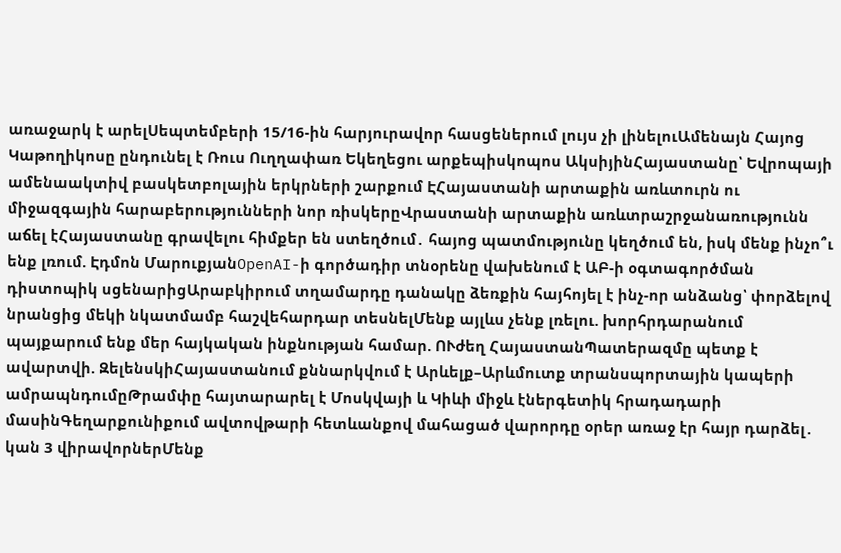առաջարկ է արելՍեպտեմբերի 15/16-ին հարյուրավոր հասցեներում լույս չի լինելուԱմենայն Հայոց Կաթողիկոսը ընդունել է Ռուս Ուղղափառ Եկեղեցու արքեպիսկոպոս ԱկսիյինՀայաստանը՝ Եվրոպայի ամենաակտիվ բասկետբոլային երկրների շարքում ԷՀայաստանի արտաքին առևտուրն ու միջազգային հարաբերությունների նոր ռիսկերըՎրաստանի արտաքին առևտրաշրջանառությունն աճել էՀայաստանը գրավելու հիմքեր են ստեղծում․ հայոց պատմությունը կեղծում են, իսկ մենք ինչո՞ւ ենք լռում. Էդմոն ՄարուքյանOpenAI-ի գործադիր տնօրենը վախենում է ԱԲ-ի օգտագործման դիստոպիկ սցենարիցԱրաբկիրում տղամարդը դանակը ձեռքին հայհոյել է ինչ-որ անձանց՝ փորձելով նրանցից մեկի նկատմամբ հաշվեհարդար տեսնելՄենք այլևս չենք լռելու. խորհրդարանում պայքարում ենք մեր հայկական ինքնության համար. ՈՒժեղ ՀայաստանՊատերազմը պետք է ավարտվի. ԶելենսկիՀայաստանում քննարկվում է Արևելք–Արևմուտք տրանսպորտային կապերի ամրապնդումըԹրամփը հայտարարել է Մոսկվայի և Կիևի միջև էներգետիկ հրադադարի մասինԳեղարքունիքում ավտովթարի հետևանքով մահացած վարորդը օրեր առաջ էր հայր դարձել․ կան 3 վիրավորներՄենք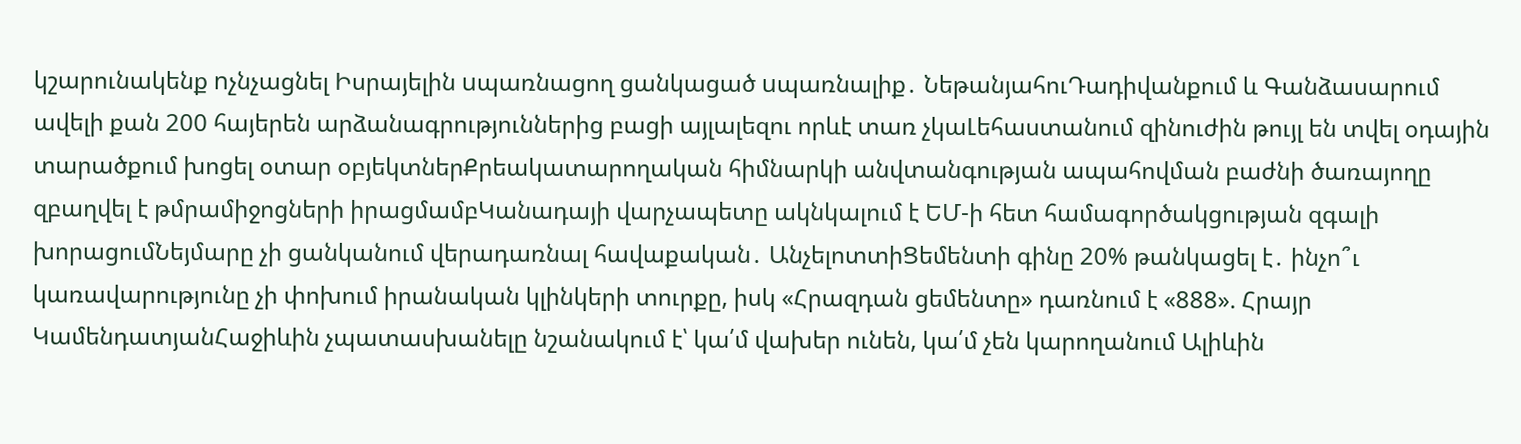կշարունակենք nչնչացնել Իսրայելին uպառնացող ցանկացած uպառնալիք․ ՆեթանյահուԴադիվանքում և Գանձասարում ավելի քան 200 հայերեն արձանագրություններից բացի այլալեզու որևէ տառ չկաԼեհաստանում զինուժին թույլ են տվել օդային տարածքում խոցել օտար օբյեկտներՔրեակատարողական հիմնարկի անվտանգության ապահովման բաժնի ծառայողը զբաղվել է թմրամիջոցների իրացմամբԿանադայի վարչապետը ակնկալում է ԵՄ-ի հետ համագործակցության զգալի խորացումՆեյմարը չի ցանկանում վերադառնալ հավաքական․ ԱնչելոտտիՑեմենտի գինը 20% թանկացել է․ ինչո՞ւ կառավարությունը չի փոխում իրանական կլինկերի տուրքը, իսկ «Հրազդան ցեմենտը» դառնում է «888». Հրայր ԿամենդատյանՀաջիևին չպատասխանելը նշանակում է՝ կա՛մ վախեր ունեն, կա՛մ չեն կարողանում Ալիևին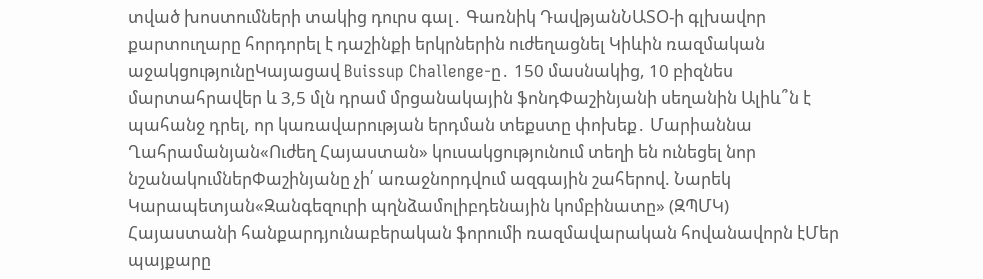տված խոստումների տակից դուրս գալ․ Գառնիկ ԴավթյանՆԱՏՕ-ի գլխավոր քարտուղարը հորդորել է դաշինքի երկրներին ուժեղացնել Կիևին ռազմական աջակցությունըԿայացավ Buissup Challenge-ը․ 150 մասնակից, 10 բիզնես մարտահրավեր և 3,5 մլն դրամ մրցանակային ֆոնդՓաշինյանի սեղանին Ալիև՞ն է պահանջ դրել, որ կառավարության երդման տեքստը փոխեք․ Մարիաննա Ղահրամանյան«Ուժեղ Հայաստան» կուսակցությունում տեղի են ունեցել նոր նշանակումներՓաշինյանը չի՛ առաջնորդվում ազգային շահերով. Նարեկ Կարապետյան«Զանգեզուրի պղնձամոլիբդենային կոմբինատը» (ԶՊՄԿ) Հայաստանի հանքարդյունաբերական ֆորումի ռազմավարական հովանավորն էՄեր պայքարը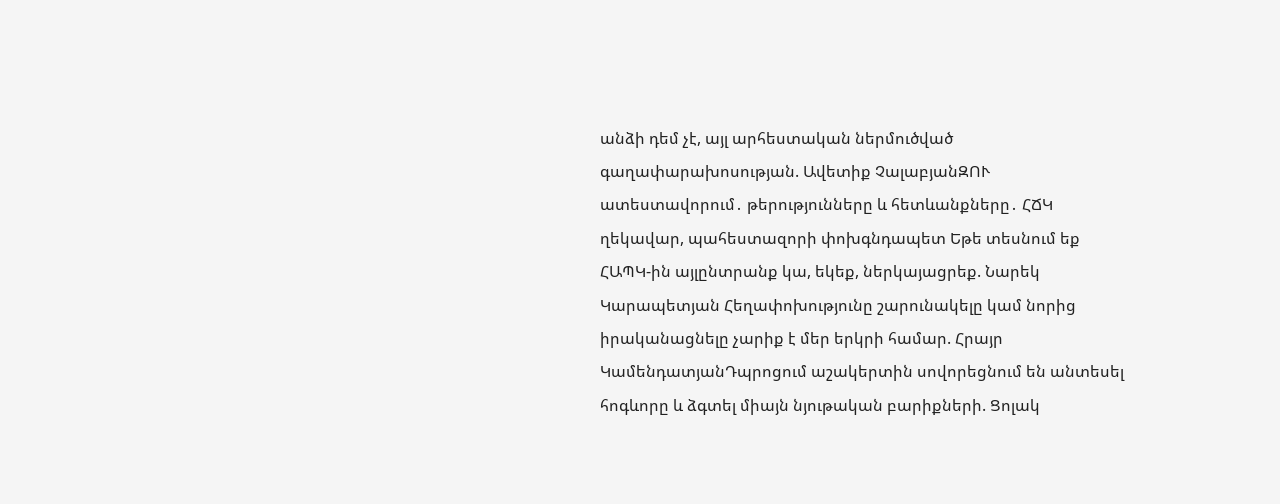անձի դեմ չէ, այլ արհեստական ներմուծված գաղափարախոսության. Ավետիք ՉալաբյանԶՈՒ ատեստավորում․ թերությունները և հետևանքները․ ՀՃԿ ղեկավար, պահեստազորի փոխգնդապետ Եթե տեսնում եք ՀԱՊԿ-ին այլընտրանք կա, եկեք, ներկայացրեք. Նարեկ Կարապետյան Հեղափոխությունը շարունակելը կամ նորից իրականացնելը չարիք է մեր երկրի համար. Հրայր ԿամենդատյանԴպրոցում աշակերտին սովորեցնում են անտեսել հոգևորը և ձգտել միայն նյութական բարիքների. Ցոլակ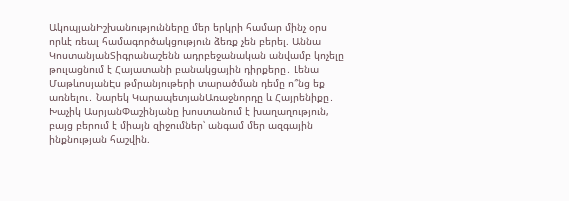ԱկոպյանԻշխանությունները մեր երկրի համար մինչ օրս որևէ ռեալ համագործակցություն ձեռք չեն բերել. Աննա ԿոստանյանՏիգրանաշենն ադրբեջանական անվամբ կոչելը թուլացնում է Հայատանի բանակցային դիրքերը․ Լենա ՄաթևոսյանԷս թմրանյութերի տարածման դեմը ո՞նց եք առնելու․ Նարեկ ԿարապետյանԱռաջնորդը և Հայրենիքը․ Խաչիկ ԱսրյանՓաշինյանը խոստանում է խաղաղություն, բայց բերում է միայն զիջումներ՝ անգամ մեր ազգային ինքնության հաշվին.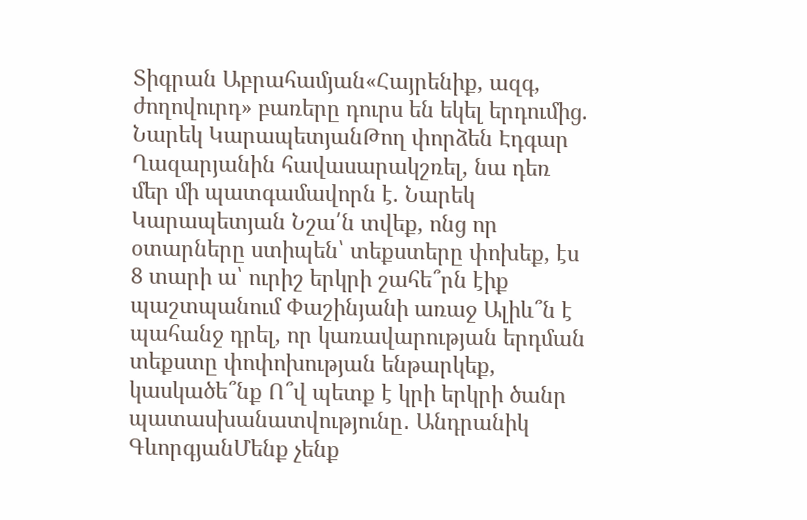Տիգրան Աբրահամյան«Հայրենիք, ազգ, ժողովուրդ» բառերը դուրս են եկել երդումից. Նարեկ ԿարապետյանԹող փորձեն Էդգար Ղազարյանին հավասարակշռել, նա դեռ մեր մի պատգամավորն է. Նարեկ Կարապետյան Նշա՛ն տվեք, ոնց որ օտարները ստիպեն՝ տեքստերը փոխեք, էս 8 տարի ա՝ ուրիշ երկրի շահե՞րն էիք պաշտպանում Փաշինյանի առաջ Ալիև՞ն է պահանջ դրել, որ կառավարության երդման տեքստը փոփոխության ենթարկեք, կասկածե՞նք Ո՞վ պետք է կրի երկրի ծանր պատասխանատվությունը․ Անդրանիկ ԳևորգյանՄենք չենք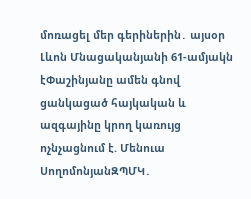մոռացել մեր գերիներին․ այսօր Լևոն Մնացականյանի 61-ամյակն էՓաշինյանը ամեն գնով ցանկացած հայկական և ազգայինը կրող կառույց ոչնչացնում է. Մենուա ՍողոմոնյանԶՊՄԿ․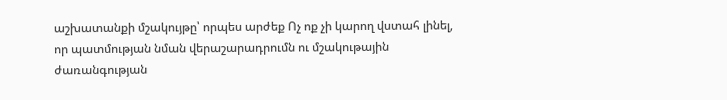աշխատանքի մշակույթը՝ որպես արժեք Ոչ ոք չի կարող վստահ լինել, որ պատմության նման վերաշարադրումն ու մշակութային ժառանգության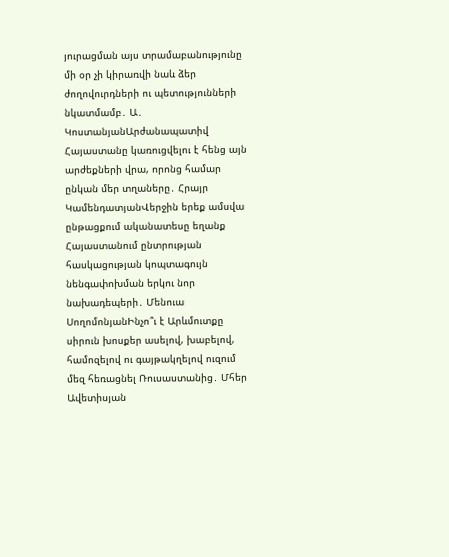յուրացման այս տրամաբանությունը մի օր չի կիրառվի նաև ձեր ժողովուրդների ու պետությունների նկատմամբ․ Ա․ ԿոստանյանԱրժանապատիվ Հայաստանը կառուցվելու է հենց այն արժեքների վրա, որոնց համար ընկան մեր տղաները․ Հրայր ԿամենդատյանՎերջին երեք ամսվա ընթացքում ականատեսը եղանք Հայաստանում ընտրության հասկացության կոպտագույն նենգափոխման երկու նոր նախադեպերի․ Մենուա ՍողոմոնյանԻնչո՞ւ է Արևմուտքը սիրուն խոսքեր ասելով, խաբելով, համոզելով ու գայթակղելով ուզում մեզ հեռացնել Ռուսաստանից․ Մհեր Ավետիսյան